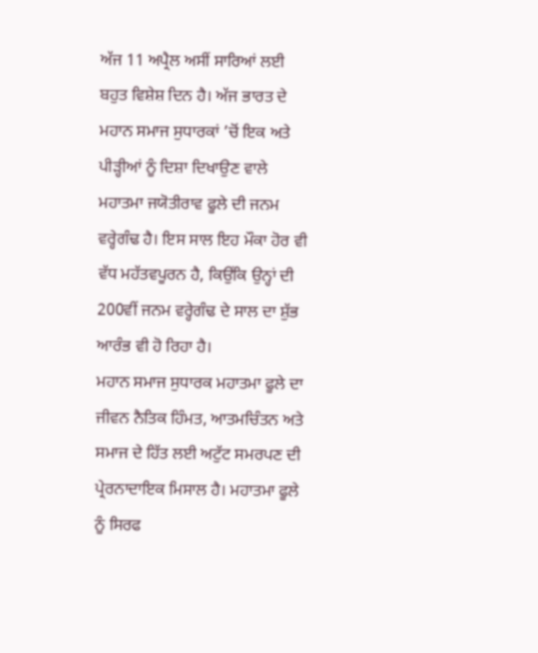ਅੱਜ 11 ਅਪ੍ਰੈਲ ਅਸੀਂ ਸਾਰਿਆਂ ਲਈ ਬਹੁਤ ਵਿਸ਼ੇਸ਼ ਦਿਨ ਹੈ। ਅੱਜ ਭਾਰਤ ਦੇ ਮਹਾਨ ਸਮਾਜ ਸੁਧਾਰਕਾਂ ’ਚੋਂ ਇਕ ਅਤੇ ਪੀੜ੍ਹੀਆਂ ਨੂੰ ਦਿਸ਼ਾ ਦਿਖਾਉਣ ਵਾਲੇ ਮਹਾਤਮਾ ਜਯੋਤੀਰਾਵ ਫੂਲੇ ਦੀ ਜਨਮ ਵਰ੍ਹੇਗੰਢ ਹੈ। ਇਸ ਸਾਲ ਇਹ ਮੌਕਾ ਹੋਰ ਵੀ ਵੱਧ ਮਹੱਤਵਪੂਰਨ ਹੈ, ਕਿਉਂਕਿ ਉਨ੍ਹਾਂ ਦੀ 200ਵੀਂ ਜਨਮ ਵਰ੍ਹੇਗੰਢ ਦੇ ਸਾਲ ਦਾ ਸ਼ੁੱਭ ਆਰੰਭ ਵੀ ਹੋ ਰਿਹਾ ਹੈ।
ਮਹਾਨ ਸਮਾਜ ਸੁਧਾਰਕ ਮਹਾਤਮਾ ਫੂਲੇ ਦਾ ਜੀਵਨ ਨੈਤਿਕ ਹਿੰਮਤ, ਆਤਮਚਿੰਤਨ ਅਤੇ ਸਮਾਜ ਦੇ ਹਿੱਤ ਲਈ ਅਟੁੱਟ ਸਮਰਪਣ ਦੀ ਪ੍ਰੇਰਨਾਦਾਇਕ ਮਿਸਾਲ ਹੈ। ਮਹਾਤਮਾ ਫੂਲੇ ਨੂੰ ਸਿਰਫ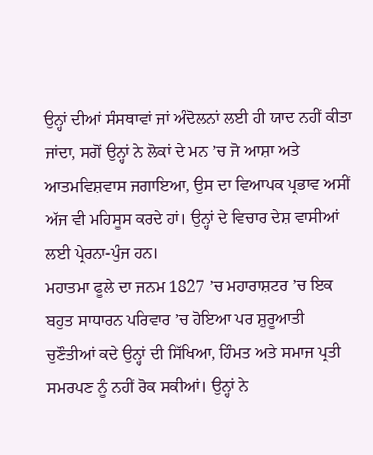ਉਨ੍ਹਾਂ ਦੀਆਂ ਸੰਸਥਾਵਾਂ ਜਾਂ ਅੰਦੋਲਨਾਂ ਲਈ ਹੀ ਯਾਦ ਨਹੀਂ ਕੀਤਾ ਜਾਂਦਾ, ਸਗੋਂ ਉਨ੍ਹਾਂ ਨੇ ਲੋਕਾਂ ਦੇ ਮਨ ’ਚ ਜੋ ਆਸ਼ਾ ਅਤੇ ਆਤਮਵਿਸ਼ਵਾਸ ਜਗਾਇਆ, ਉਸ ਦਾ ਵਿਆਪਕ ਪ੍ਰਭਾਵ ਅਸੀਂ ਅੱਜ ਵੀ ਮਹਿਸੂਸ ਕਰਦੇ ਹਾਂ। ਉਨ੍ਹਾਂ ਦੇ ਵਿਚਾਰ ਦੇਸ਼ ਵਾਸੀਆਂ ਲਈ ਪ੍ਰੇਰਨਾ-ਪੁੰਜ ਹਨ।
ਮਹਾਤਮਾ ਫੂਲੇ ਦਾ ਜਨਮ 1827 ’ਚ ਮਹਾਰਾਸ਼ਟਰ ’ਚ ਇਕ ਬਹੁਤ ਸਾਧਾਰਨ ਪਰਿਵਾਰ ’ਚ ਹੋਇਆ ਪਰ ਸ਼ੁਰੂਆਤੀ ਚੁਣੌਤੀਆਂ ਕਦੇ ਉਨ੍ਹਾਂ ਦੀ ਸਿੱਖਿਆ, ਹਿੰਮਤ ਅਤੇ ਸਮਾਜ ਪ੍ਰਤੀ ਸਮਰਪਣ ਨੂੰ ਨਹੀਂ ਰੋਕ ਸਕੀਆਂ। ਉਨ੍ਹਾਂ ਨੇ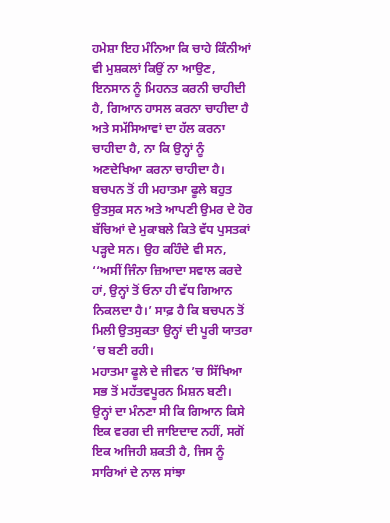ਹਮੇਸ਼ਾ ਇਹ ਮੰਨਿਆ ਕਿ ਚਾਹੇ ਕਿੰਨੀਆਂ ਵੀ ਮੁਸ਼ਕਲਾਂ ਕਿਉਂ ਨਾ ਆਉਣ, ਇਨਸਾਨ ਨੂੰ ਮਿਹਨਤ ਕਰਨੀ ਚਾਹੀਦੀ ਹੈ, ਗਿਆਨ ਹਾਸਲ ਕਰਨਾ ਚਾਹੀਦਾ ਹੈ ਅਤੇ ਸਮੱਸਿਆਵਾਂ ਦਾ ਹੱਲ ਕਰਨਾ ਚਾਹੀਦਾ ਹੈ, ਨਾ ਕਿ ਉਨ੍ਹਾਂ ਨੂੰ ਅਣਦੇਖਿਆ ਕਰਨਾ ਚਾਹੀਦਾ ਹੈ। ਬਚਪਨ ਤੋਂ ਹੀ ਮਹਾਤਮਾ ਫੂਲੇ ਬਹੁਤ ਉਤਸੁਕ ਸਨ ਅਤੇ ਆਪਣੀ ਉਮਰ ਦੇ ਹੋਰ ਬੱਚਿਆਂ ਦੇ ਮੁਕਾਬਲੇ ਕਿਤੇ ਵੱਧ ਪੁਸਤਕਾਂ ਪੜ੍ਹਦੇ ਸਨ। ਉਹ ਕਹਿੰਦੇ ਵੀ ਸਨ, ‘‘ਅਸੀਂ ਜਿੰਨਾ ਜ਼ਿਆਦਾ ਸਵਾਲ ਕਰਦੇ ਹਾਂ, ਉਨ੍ਹਾਂ ਤੋਂ ਓਨਾ ਹੀ ਵੱਧ ਗਿਆਨ ਨਿਕਲਦਾ ਹੈ।’ ਸਾਫ਼ ਹੈ ਕਿ ਬਚਪਨ ਤੋਂ ਮਿਲੀ ਉਤਸੁਕਤਾ ਉਨ੍ਹਾਂ ਦੀ ਪੂਰੀ ਯਾਤਰਾ ’ਚ ਬਣੀ ਰਹੀ।
ਮਹਾਤਮਾ ਫੂਲੇ ਦੇ ਜੀਵਨ ’ਚ ਸਿੱਖਿਆ ਸਭ ਤੋਂ ਮਹੱਤਵਪੂਰਨ ਮਿਸ਼ਨ ਬਣੀ। ਉਨ੍ਹਾਂ ਦਾ ਮੰਨਣਾ ਸੀ ਕਿ ਗਿਆਨ ਕਿਸੇ ਇਕ ਵਰਗ ਦੀ ਜਾਇਦਾਦ ਨਹੀਂ, ਸਗੋਂ ਇਕ ਅਜਿਹੀ ਸ਼ਕਤੀ ਹੈ, ਜਿਸ ਨੂੰ ਸਾਰਿਆਂ ਦੇ ਨਾਲ ਸਾਂਝਾ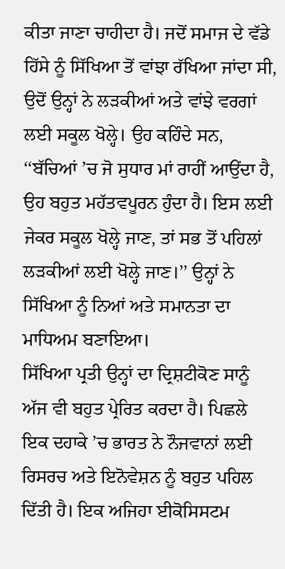ਕੀਤਾ ਜਾਣਾ ਚਾਹੀਦਾ ਹੈ। ਜਦੋਂ ਸਮਾਜ ਦੇ ਵੱਡੇ ਹਿੱਸੇ ਨੂੰ ਸਿੱਖਿਆ ਤੋਂ ਵਾਂਝਾ ਰੱਖਿਆ ਜਾਂਦਾ ਸੀ, ਉਦੋਂ ਉਨ੍ਹਾਂ ਨੇ ਲੜਕੀਆਂ ਅਤੇ ਵਾਂਝੇ ਵਰਗਾਂ ਲਈ ਸਕੂਲ ਖੋਲ੍ਹੇ। ਉਹ ਕਹਿੰਦੇ ਸਨ, ‘‘ਬੱਚਿਆਂ ’ਚ ਜੋ ਸੁਧਾਰ ਮਾਂ ਰਾਹੀਂ ਆਉਂਦਾ ਹੈ, ਉਹ ਬਹੁਤ ਮਹੱਤਵਪੂਰਨ ਹੁੰਦਾ ਹੈ। ਇਸ ਲਈ ਜੇਕਰ ਸਕੂਲ ਖੋਲ੍ਹੇ ਜਾਣ, ਤਾਂ ਸਭ ਤੋਂ ਪਹਿਲਾਂ ਲੜਕੀਆਂ ਲਈ ਖੋਲ੍ਹੇ ਜਾਣ।’’ ਉਨ੍ਹਾਂ ਨੇ ਸਿੱਖਿਆ ਨੂੰ ਨਿਆਂ ਅਤੇ ਸਮਾਨਤਾ ਦਾ ਮਾਧਿਅਮ ਬਣਾਇਆ।
ਸਿੱਖਿਆ ਪ੍ਰਤੀ ਉਨ੍ਹਾਂ ਦਾ ਦ੍ਰਿਸ਼ਟੀਕੋਣ ਸਾਨੂੰ ਅੱਜ ਵੀ ਬਹੁਤ ਪ੍ਰੇਰਿਤ ਕਰਦਾ ਹੈ। ਪਿਛਲੇ ਇਕ ਦਹਾਕੇ ’ਚ ਭਾਰਤ ਨੇ ਨੌਜਵਾਨਾਂ ਲਈ ਰਿਸਰਚ ਅਤੇ ਇਨੋਵੇਸ਼ਨ ਨੂੰ ਬਹੁਤ ਪਹਿਲ ਦਿੱਤੀ ਹੈ। ਇਕ ਅਜਿਹਾ ਈਕੋਸਿਸਟਮ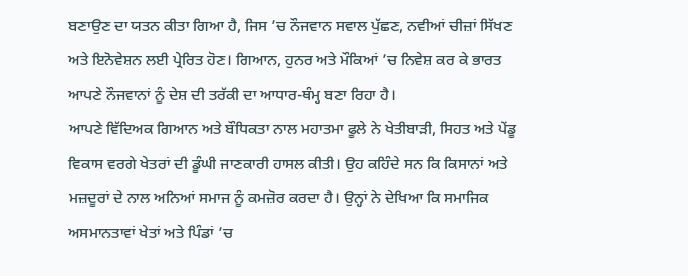ਬਣਾਉਣ ਦਾ ਯਤਨ ਕੀਤਾ ਗਿਆ ਹੈ, ਜਿਸ ’ਚ ਨੌਜਵਾਨ ਸਵਾਲ ਪੁੱਛਣ, ਨਵੀਆਂ ਚੀਜ਼ਾਂ ਸਿੱਖਣ ਅਤੇ ਇਨੋਵੇਸ਼ਨ ਲਈ ਪ੍ਰੇਰਿਤ ਹੋਣ। ਗਿਆਨ, ਹੁਨਰ ਅਤੇ ਮੌਕਿਆਂ ’ਚ ਨਿਵੇਸ਼ ਕਰ ਕੇ ਭਾਰਤ ਆਪਣੇ ਨੌਜਵਾਨਾਂ ਨੂੰ ਦੇਸ਼ ਦੀ ਤਰੱਕੀ ਦਾ ਆਧਾਰ-ਥੰਮ੍ਹ ਬਣਾ ਰਿਹਾ ਹੈ।
ਆਪਣੇ ਵਿੱਦਿਅਕ ਗਿਆਨ ਅਤੇ ਬੌਧਿਕਤਾ ਨਾਲ ਮਹਾਤਮਾ ਫੂਲੇ ਨੇ ਖੇਤੀਬਾੜੀ, ਸਿਹਤ ਅਤੇ ਪੇਂਡੂ ਵਿਕਾਸ ਵਰਗੇ ਖੇਤਰਾਂ ਦੀ ਡੂੰਘੀ ਜਾਣਕਾਰੀ ਹਾਸਲ ਕੀਤੀ। ਉਹ ਕਹਿੰਦੇ ਸਨ ਕਿ ਕਿਸਾਨਾਂ ਅਤੇ ਮਜ਼ਦੂਰਾਂ ਦੇ ਨਾਲ ਅਨਿਆਂ ਸਮਾਜ ਨੂੰ ਕਮਜ਼ੋਰ ਕਰਦਾ ਹੈ। ਉਨ੍ਹਾਂ ਨੇ ਦੇਖਿਆ ਕਿ ਸਮਾਜਿਕ ਅਸਮਾਨਤਾਵਾਂ ਖੇਤਾਂ ਅਤੇ ਪਿੰਡਾਂ ’ਚ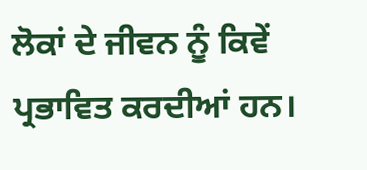ਲੋਕਾਂ ਦੇ ਜੀਵਨ ਨੂੰ ਕਿਵੇਂ ਪ੍ਰਭਾਵਿਤ ਕਰਦੀਆਂ ਹਨ।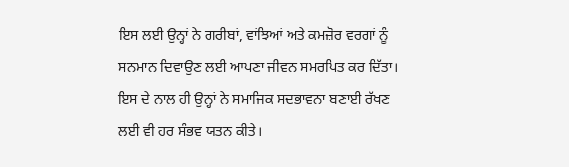ਇਸ ਲਈ ਉਨ੍ਹਾਂ ਨੇ ਗਰੀਬਾਂ, ਵਾਂਝਿਆਂ ਅਤੇ ਕਮਜ਼ੋਰ ਵਰਗਾਂ ਨੂੰ ਸਨਮਾਨ ਦਿਵਾਉਣ ਲਈ ਆਪਣਾ ਜੀਵਨ ਸਮਰਪਿਤ ਕਰ ਦਿੱਤਾ। ਇਸ ਦੇ ਨਾਲ ਹੀ ਉਨ੍ਹਾਂ ਨੇ ਸਮਾਜਿਕ ਸਦਭਾਵਨਾ ਬਣਾਈ ਰੱਖਣ ਲਈ ਵੀ ਹਰ ਸੰਭਵ ਯਤਨ ਕੀਤੇ।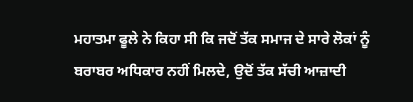ਮਹਾਤਮਾ ਫੂਲੇ ਨੇ ਕਿਹਾ ਸੀ ਕਿ ਜਦੋਂ ਤੱਕ ਸਮਾਜ ਦੇ ਸਾਰੇ ਲੋਕਾਂ ਨੂੰ ਬਰਾਬਰ ਅਧਿਕਾਰ ਨਹੀਂ ਮਿਲਦੇ, ਉਦੋਂ ਤੱਕ ਸੱਚੀ ਆਜ਼ਾਦੀ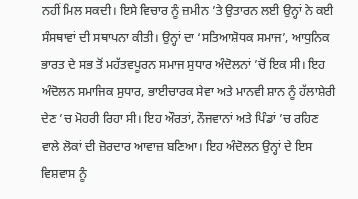ਨਹੀਂ ਮਿਲ ਸਕਦੀ। ਇਸੇ ਵਿਚਾਰ ਨੂੰ ਜ਼ਮੀਨ ’ਤੇ ਉਤਾਰਨ ਲਈ ਉਨ੍ਹਾਂ ਨੇ ਕਈ ਸੰਸਥਾਵਾਂ ਦੀ ਸਥਾਪਨਾ ਕੀਤੀ। ਉਨ੍ਹਾਂ ਦਾ ‘ਸਤਿਆਸ਼ੋਧਕ ਸਮਾਜ’, ਆਧੁਨਿਕ ਭਾਰਤ ਦੇ ਸਭ ਤੋਂ ਮਹੱਤਵਪੂਰਨ ਸਮਾਜ ਸੁਧਾਰ ਅੰਦੋਲਨਾਂ ’ਚੋਂ ਇਕ ਸੀ। ਇਹ ਅੰਦੋਲਨ ਸਮਾਜਿਕ ਸੁਧਾਰ, ਭਾਈਚਾਰਕ ਸੇਵਾ ਅਤੇ ਮਾਨਵੀ ਸ਼ਾਨ ਨੂੰ ਹੱਲਾਸ਼ੇਰੀ ਦੇਣ ’ਚ ਮੋਹਰੀ ਰਿਹਾ ਸੀ। ਇਹ ਔਰਤਾਂ, ਨੌਜਵਾਨਾਂ ਅਤੇ ਪਿੰਡਾਂ ’ਚ ਰਹਿਣ ਵਾਲੇ ਲੋਕਾਂ ਦੀ ਜ਼ੋਰਦਾਰ ਆਵਾਜ਼ ਬਣਿਆ। ਇਹ ਅੰਦੋਲਨ ਉਨ੍ਹਾਂ ਦੇ ਇਸ ਵਿਸ਼ਵਾਸ ਨੂੰ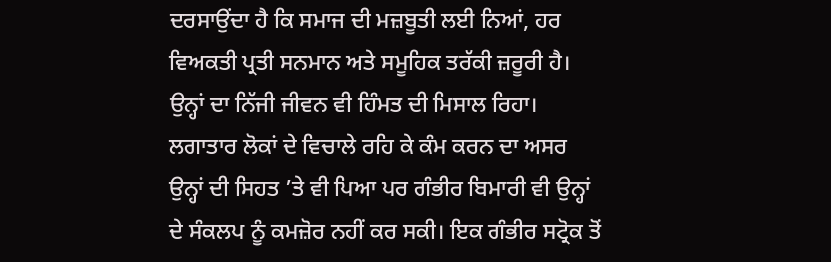ਦਰਸਾਉਂਦਾ ਹੈ ਕਿ ਸਮਾਜ ਦੀ ਮਜ਼ਬੂਤੀ ਲਈ ਨਿਆਂ, ਹਰ ਵਿਅਕਤੀ ਪ੍ਰਤੀ ਸਨਮਾਨ ਅਤੇ ਸਮੂਹਿਕ ਤਰੱਕੀ ਜ਼ਰੂਰੀ ਹੈ।
ਉਨ੍ਹਾਂ ਦਾ ਨਿੱਜੀ ਜੀਵਨ ਵੀ ਹਿੰਮਤ ਦੀ ਮਿਸਾਲ ਰਿਹਾ। ਲਗਾਤਾਰ ਲੋਕਾਂ ਦੇ ਵਿਚਾਲੇ ਰਹਿ ਕੇ ਕੰਮ ਕਰਨ ਦਾ ਅਸਰ ਉਨ੍ਹਾਂ ਦੀ ਸਿਹਤ ’ਤੇ ਵੀ ਪਿਆ ਪਰ ਗੰਭੀਰ ਬਿਮਾਰੀ ਵੀ ਉਨ੍ਹਾਂ ਦੇ ਸੰਕਲਪ ਨੂੰ ਕਮਜ਼ੋਰ ਨਹੀਂ ਕਰ ਸਕੀ। ਇਕ ਗੰਭੀਰ ਸਟ੍ਰੋਕ ਤੋਂ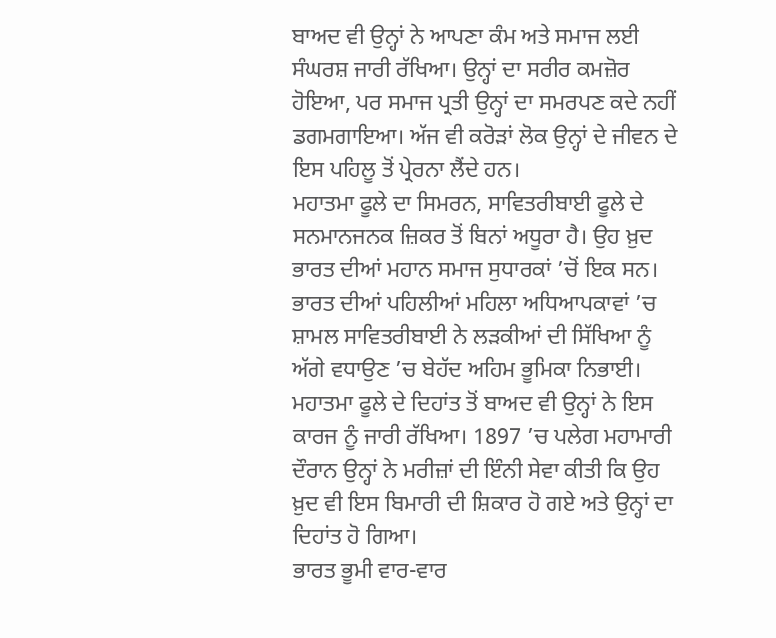ਬਾਅਦ ਵੀ ਉਨ੍ਹਾਂ ਨੇ ਆਪਣਾ ਕੰਮ ਅਤੇ ਸਮਾਜ ਲਈ ਸੰਘਰਸ਼ ਜਾਰੀ ਰੱਖਿਆ। ਉਨ੍ਹਾਂ ਦਾ ਸਰੀਰ ਕਮਜ਼ੋਰ ਹੋਇਆ, ਪਰ ਸਮਾਜ ਪ੍ਰਤੀ ਉਨ੍ਹਾਂ ਦਾ ਸਮਰਪਣ ਕਦੇ ਨਹੀਂ ਡਗਮਗਾਇਆ। ਅੱਜ ਵੀ ਕਰੋੜਾਂ ਲੋਕ ਉਨ੍ਹਾਂ ਦੇ ਜੀਵਨ ਦੇ ਇਸ ਪਹਿਲੂ ਤੋਂ ਪ੍ਰੇਰਨਾ ਲੈਂਦੇ ਹਨ।
ਮਹਾਤਮਾ ਫੂਲੇ ਦਾ ਸਿਮਰਨ, ਸਾਵਿਤਰੀਬਾਈ ਫੂਲੇ ਦੇ ਸਨਮਾਨਜਨਕ ਜ਼ਿਕਰ ਤੋਂ ਬਿਨਾਂ ਅਧੂਰਾ ਹੈ। ਉਹ ਖ਼ੁਦ ਭਾਰਤ ਦੀਆਂ ਮਹਾਨ ਸਮਾਜ ਸੁਧਾਰਕਾਂ ’ਚੋਂ ਇਕ ਸਨ। ਭਾਰਤ ਦੀਆਂ ਪਹਿਲੀਆਂ ਮਹਿਲਾ ਅਧਿਆਪਕਾਵਾਂ ’ਚ ਸ਼ਾਮਲ ਸਾਵਿਤਰੀਬਾਈ ਨੇ ਲੜਕੀਆਂ ਦੀ ਸਿੱਖਿਆ ਨੂੰ ਅੱਗੇ ਵਧਾਉਣ ’ਚ ਬੇਹੱਦ ਅਹਿਮ ਭੂਮਿਕਾ ਨਿਭਾਈ। ਮਹਾਤਮਾ ਫੂਲੇ ਦੇ ਦਿਹਾਂਤ ਤੋਂ ਬਾਅਦ ਵੀ ਉਨ੍ਹਾਂ ਨੇ ਇਸ ਕਾਰਜ ਨੂੰ ਜਾਰੀ ਰੱਖਿਆ। 1897 ’ਚ ਪਲੇਗ ਮਹਾਮਾਰੀ ਦੌਰਾਨ ਉਨ੍ਹਾਂ ਨੇ ਮਰੀਜ਼ਾਂ ਦੀ ਇੰਨੀ ਸੇਵਾ ਕੀਤੀ ਕਿ ਉਹ ਖ਼ੁਦ ਵੀ ਇਸ ਬਿਮਾਰੀ ਦੀ ਸ਼ਿਕਾਰ ਹੋ ਗਏ ਅਤੇ ਉਨ੍ਹਾਂ ਦਾ ਦਿਹਾਂਤ ਹੋ ਗਿਆ।
ਭਾਰਤ ਭੂਮੀ ਵਾਰ-ਵਾਰ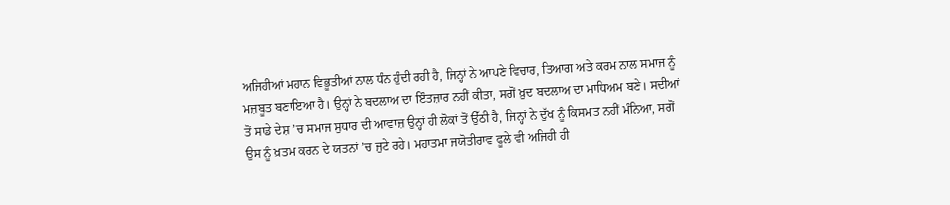ਅਜਿਹੀਆਂ ਮਹਾਨ ਵਿਭੂਤੀਆਂ ਨਾਲ ਧੰਨ ਹੁੰਦੀ ਰਹੀ ਹੈ, ਜਿਨ੍ਹਾਂ ਨੇ ਆਪਣੇ ਵਿਚਾਰ, ਤਿਆਗ ਅਤੇ ਕਰਮ ਨਾਲ ਸਮਾਜ ਨੂੰ ਮਜ਼ਬੂਤ ਬਣਾਇਆ ਹੈ। ਉਨ੍ਹਾਂ ਨੇ ਬਦਲਾਅ ਦਾ ਇੰਤਜ਼ਾਰ ਨਹੀਂ ਕੀਤਾ, ਸਗੋਂ ਖ਼ੁਦ ਬਦਲਾਅ ਦਾ ਮਾਧਿਅਮ ਬਣੇ। ਸਦੀਆਂ ਤੋਂ ਸਾਡੇ ਦੇਸ਼ ’ਚ ਸਮਾਜ ਸੁਧਾਰ ਦੀ ਆਵਾਜ਼ ਉਨ੍ਹਾਂ ਹੀ ਲੋਕਾਂ ਤੋਂ ਉੱਠੀ ਹੈ, ਜਿਨ੍ਹਾਂ ਨੇ ਦੁੱਖ ਨੂੰ ਕਿਸਮਤ ਨਹੀਂ ਮੰਨਿਆ, ਸਗੋਂ ਉਸ ਨੂੰ ਖ਼ਤਮ ਕਰਨ ਦੇ ਯਤਨਾਂ ’ਚ ਜੁਟੇ ਰਹੇ। ਮਹਾਤਮਾ ਜਯੋਤੀਰਾਵ ਫੂਲੇ ਵੀ ਅਜਿਹੀ ਹੀ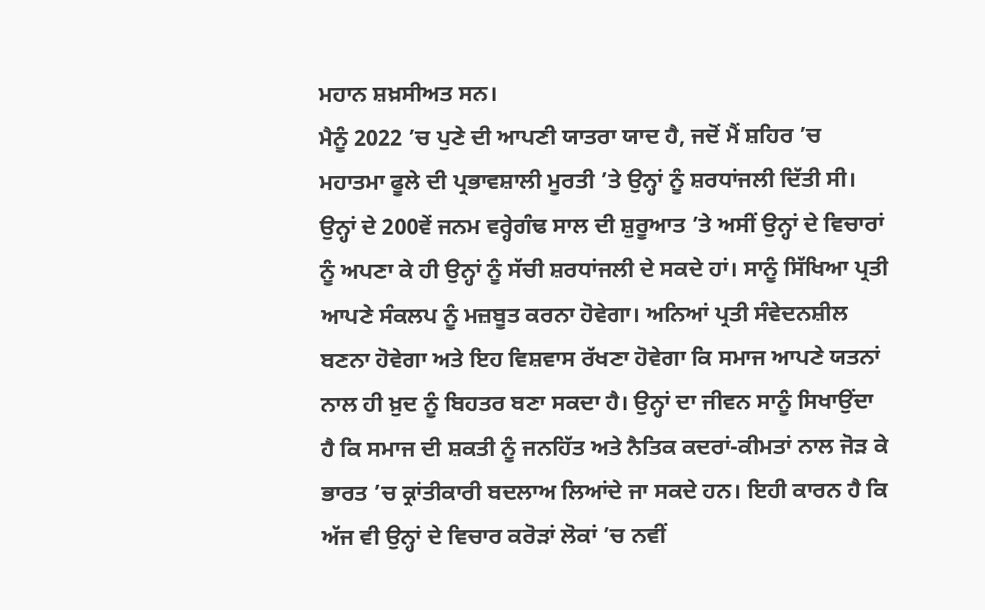ਮਹਾਨ ਸ਼ਖ਼ਸੀਅਤ ਸਨ।
ਮੈਨੂੰ 2022 ’ਚ ਪੁਣੇ ਦੀ ਆਪਣੀ ਯਾਤਰਾ ਯਾਦ ਹੈ, ਜਦੋਂ ਮੈਂ ਸ਼ਹਿਰ ’ਚ ਮਹਾਤਮਾ ਫੂਲੇ ਦੀ ਪ੍ਰਭਾਵਸ਼ਾਲੀ ਮੂਰਤੀ ’ਤੇ ਉਨ੍ਹਾਂ ਨੂੰ ਸ਼ਰਧਾਂਜਲੀ ਦਿੱਤੀ ਸੀ। ਉਨ੍ਹਾਂ ਦੇ 200ਵੇਂ ਜਨਮ ਵਰ੍ਹੇਗੰਢ ਸਾਲ ਦੀ ਸ਼ੁਰੂਆਤ ’ਤੇ ਅਸੀਂ ਉਨ੍ਹਾਂ ਦੇ ਵਿਚਾਰਾਂ ਨੂੰ ਅਪਣਾ ਕੇ ਹੀ ਉਨ੍ਹਾਂ ਨੂੰ ਸੱਚੀ ਸ਼ਰਧਾਂਜਲੀ ਦੇ ਸਕਦੇ ਹਾਂ। ਸਾਨੂੰ ਸਿੱਖਿਆ ਪ੍ਰਤੀ ਆਪਣੇ ਸੰਕਲਪ ਨੂੰ ਮਜ਼ਬੂਤ ਕਰਨਾ ਹੋਵੇਗਾ। ਅਨਿਆਂ ਪ੍ਰਤੀ ਸੰਵੇਦਨਸ਼ੀਲ ਬਣਨਾ ਹੋਵੇਗਾ ਅਤੇ ਇਹ ਵਿਸ਼ਵਾਸ ਰੱਖਣਾ ਹੋਵੇਗਾ ਕਿ ਸਮਾਜ ਆਪਣੇ ਯਤਨਾਂ ਨਾਲ ਹੀ ਖ਼ੁਦ ਨੂੰ ਬਿਹਤਰ ਬਣਾ ਸਕਦਾ ਹੈ। ਉਨ੍ਹਾਂ ਦਾ ਜੀਵਨ ਸਾਨੂੰ ਸਿਖਾਉਂਦਾ ਹੈ ਕਿ ਸਮਾਜ ਦੀ ਸ਼ਕਤੀ ਨੂੰ ਜਨਹਿੱਤ ਅਤੇ ਨੈਤਿਕ ਕਦਰਾਂ-ਕੀਮਤਾਂ ਨਾਲ ਜੋੜ ਕੇ ਭਾਰਤ ’ਚ ਕ੍ਰਾਂਤੀਕਾਰੀ ਬਦਲਾਅ ਲਿਆਂਦੇ ਜਾ ਸਕਦੇ ਹਨ। ਇਹੀ ਕਾਰਨ ਹੈ ਕਿ ਅੱਜ ਵੀ ਉਨ੍ਹਾਂ ਦੇ ਵਿਚਾਰ ਕਰੋੜਾਂ ਲੋਕਾਂ ’ਚ ਨਵੀਂ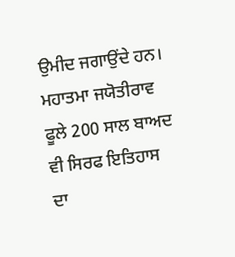ਉਮੀਦ ਜਗਾਉਂਦੇ ਹਨ। ਮਹਾਤਮਾ ਜਯੋਤੀਰਾਵ ਫੂਲੇ 200 ਸਾਲ ਬਾਅਦ ਵੀ ਸਿਰਫ ਇਤਿਹਾਸ ਦਾ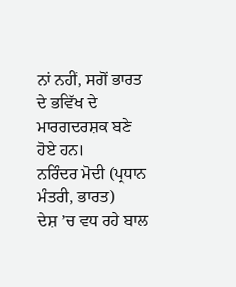ਨਾਂ ਨਹੀਂ, ਸਗੋਂ ਭਾਰਤ ਦੇ ਭਵਿੱਖ ਦੇ ਮਾਰਗਦਰਸ਼ਕ ਬਣੇ ਹੋਏ ਹਨ।
ਨਰਿੰਦਰ ਮੋਦੀ (ਪ੍ਰਧਾਨ ਮੰਤਰੀ, ਭਾਰਤ)
ਦੇਸ਼ ’ਚ ਵਧ ਰਹੇ ਬਾਲ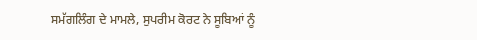ਸਮੱਗਲਿੰਗ ਦੇ ਮਾਮਲੇ, ਸੁਪਰੀਮ ਕੋਰਟ ਨੇ ਸੂਬਿਆਂ ਨੂੰ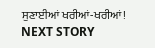ਸੁਣਾਈਆਂ ਖਰੀਆਂ-ਖਰੀਆਂ!
NEXT STORY